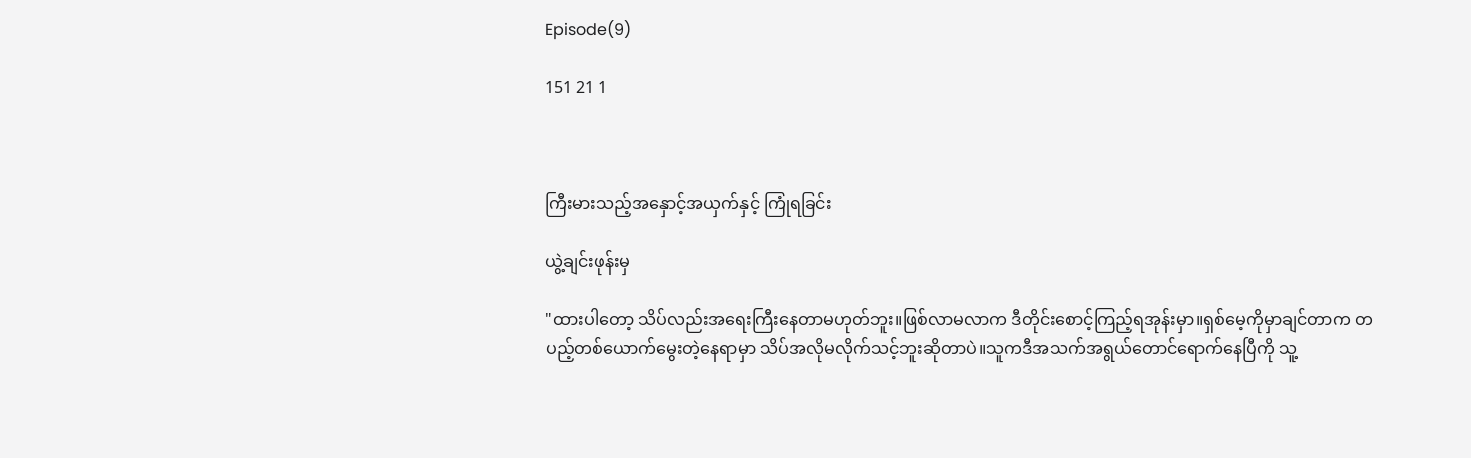Episode(9)

151 21 1



ကြီးမားသည့်အနှောင့်အယှက်နှင့် ကြုံရခြင်း

ယွဲ့ချင်းဖုန်းမှ

"ထားပါတော့ သိပ်လည်းအရေးကြီးနေတာမဟုတ်ဘူး။ဖြစ်လာမလာက ဒီတိုင်းစောင့်ကြည့်ရအုန်းမှာ။ရှစ်မေ့ကိုမှာချင်တာက တပည့်တစ်ယောက်မွေးတဲ့နေရာမှာ သိပ်အလိုမလိုက်သင့်ဘူးဆိုတာပဲ။သူကဒီအသက်အရွယ်တောင်ရောက်နေပြီကို သူ့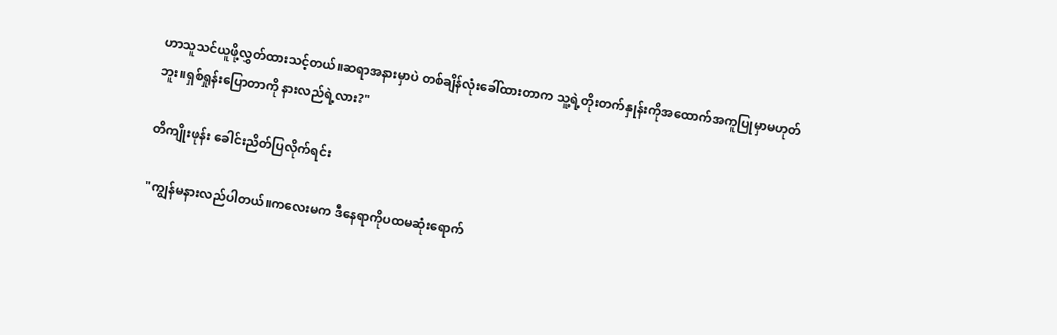ဟာသူသင်ယူဖို့လွှတ်ထားသင့်တယ်။ဆရာအနားမှာပဲ တစ်ချိန်လုံးခေါ်ထားတာက သူ့ရဲ့တိုးတက်နှုန်းကိုအထောက်အကူပြုမှာမဟုတ်ဘူး။ရှစ်ရှုန်းပြောတာကို နားလည်ရဲ့လား?"

တိကျိုးဖုန်း ခေါင်းညိတ်ပြလိုက်ရင်း

"ကျွန်မနားလည်ပါတယ်။ကလေးမက ဒီနေရာကိုပထမဆုံးရောက်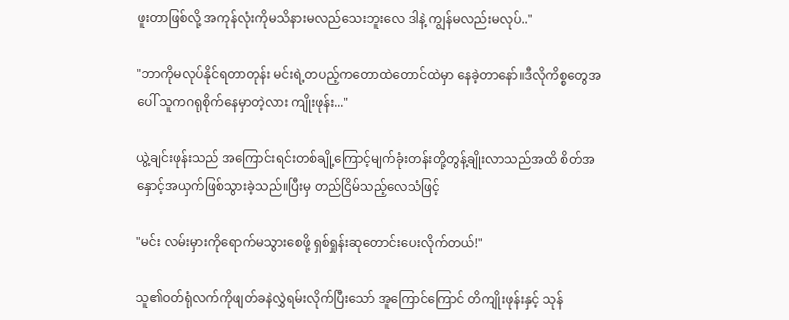ဖူးတာဖြစ်လို့ အကုန်လုံးကိုမသိနားမလည်သေးဘူးလေ ဒါနဲ့ ကျွန်မလည်းမလုပ်.."

"ဘာကိုမလုပ်နိုင်ရတာတုန်း မင်းရဲ့တပည့်ကတောထဲတောင်ထဲမှာ နေခဲ့တာနော်။ဒီလိုကိစ္စတွေအပေါ် သူကဂရုစိုက်နေမှာတဲ့လား ကျိုးဖုန်း..."

ယွဲ့ချင်းဖုန်းသည် အကြောင်းရင်းတစ်ချို့ကြောင့်မျက်ခုံးတန်းတို့တွန့်ချိုးလာသည်အထိ စိတ်အနှောင့်အယှက်ဖြစ်သွားခဲ့သည်။ပြီးမှ တည်ငြိမ်သည့်လေသံဖြင့်

"မင်း လမ်းမှားကိုရောက်မသွားစေဖို့ ရှစ်ရှုန်းဆုတောင်းပေးလိုက်တယ်!"

သူ၏ဝတ်ရုံလက်ကိုဖျတ်ခနဲလွှဲရမ်းလိုက်ပြီးသော် အူကြောင်ကြောင် တိကျိုးဖုန်းနှင့် သုန်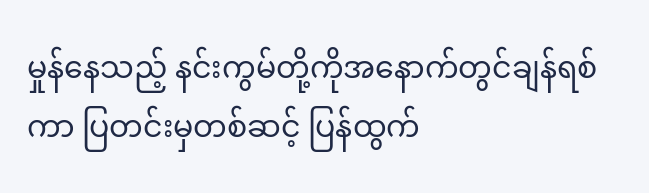မှုန်နေသည့် နင်းကွမ်တို့ကိုအနောက်တွင်ချန်ရစ်ကာ ပြတင်းမှတစ်ဆင့် ပြန်ထွက်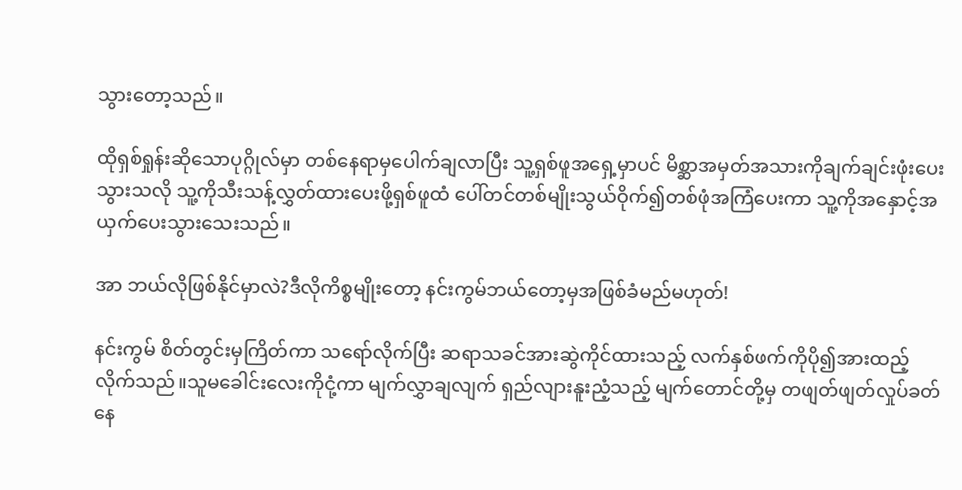သွားတော့သည်။

ထိုရှစ်ရှုန်းဆိုသောပုဂ္ဂိုလ်မှာ တစ်နေရာမှပေါက်ချလာပြီး သူ့ရှစ်ဖူအရှေ့မှာပင် မိစ္ဆာအမှတ်အသားကိုချက်ချင်းဖုံးပေးသွားသလို သူ့ကိုသီးသန့်လွှတ်ထားပေးဖို့ရှစ်ဖူထံ ပေါ်တင်တစ်မျိုးသွယ်ဝိုက်၍တစ်ဖုံအကြံပေးကာ သူ့ကိုအနှောင့်အယှက်ပေးသွားသေးသည်။

အာ ဘယ်လိုဖြစ်နိုင်မှာလဲ?ဒီလိုကိစ္စမျိုးတော့ နင်းကွမ်ဘယ်တော့မှအဖြစ်ခံမည်မဟုတ်!

နင်းကွမ် စိတ်တွင်းမှကြိတ်ကာ သရော်လိုက်ပြီး ဆရာသခင်အားဆွဲကိုင်ထားသည့် လက်နှစ်ဖက်ကိုပို၍အားထည့်လိုက်သည်။သူမခေါင်းလေးကိုငုံ့ကာ မျက်လွှာချလျက် ရှည်လျားနူးညံ့သည့် မျက်တောင်တို့မှ တဖျတ်ဖျတ်လှုပ်ခတ်နေ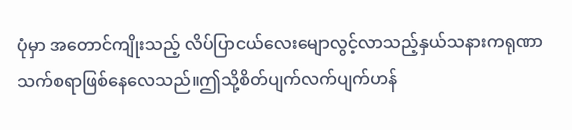ပုံမှာ အတောင်ကျိုးသည့် လိပ်ပြာငယ်လေးမျောလွင့်လာသည့်နှယ်သနားကရုဏာသက်စရာဖြစ်နေလေသည်။ဤသို့စိတ်ပျက်လက်ပျက်ဟန်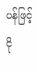ပန်ဖြင့် ငို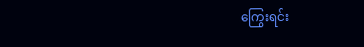ကြွေးရင်း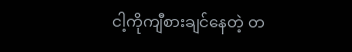ငါ့ကိုကျီစားချင်နေတဲ့ တ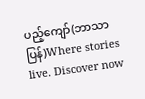ပည့်ကျော်(ဘာသာပြန်)Where stories live. Discover now